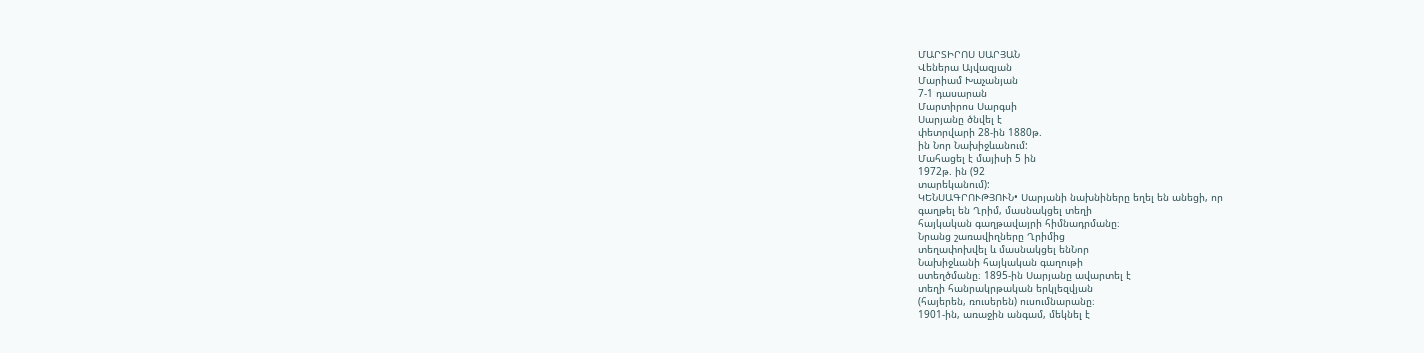ՄԱՐՏԻՐՈՍ ՍԱՐՅԱՆ
Վեներա Այվազյան
Մարիամ Խաչանյան
7-1 դասարան
Մարտիրոս Սարգսի
Սարյանը ծնվել է
փետրվարի 28-ին 1880թ.
ին Նոր Նախիջևանում:
Մահացել է մայիսի 5 ին
1972թ. ին (92
տարեկանում):
ԿԵՆՍԱԳՐՈՒԹՅՈՒՆ• Սարյանի նախնիները եղել են անեցի, որ
գաղթել են Ղրիմ, մասնակցել տեղի
հայկական գաղթավայրի հիմնադրմանը։
Նրանց շառավիղները Ղրիմից
տեղափոխվել և մասնակցել ենՆոր
Նախիջևանի հայկական գաղութի
ստեղծմանը։ 1895-ին Սարյանը ավարտել է
տեղի հանրակրթական երկլեզվյան
(հայերեն, ռուսերեն) ուսումնարանը։
1901-ին, առաջին անգամ, մեկնել է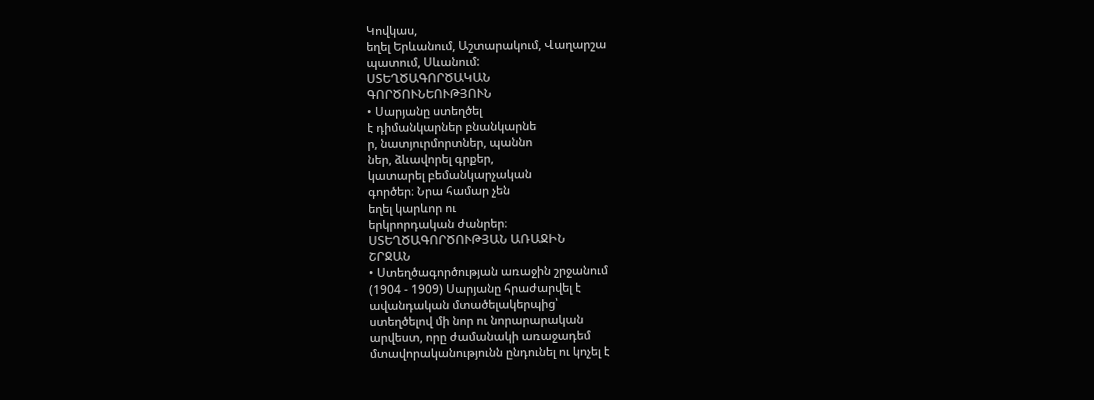Կովկաս,
եղել Երևանում, Աշտարակում, Վաղարշա
պատում, Սևանում:
ՍՏԵՂԾԱԳՈՐԾԱԿԱՆ
ԳՈՐԾՈՒՆԵՈՒԹՅՈՒՆ
• Սարյանը ստեղծել
է դիմանկարներ բնանկարնե
ր, նատյուրմորտներ, պաննո
ներ, ձևավորել գրքեր,
կատարել բեմանկարչական
գործեր։ Նրա համար չեն
եղել կարևոր ու
երկրորդական ժանրեր։
ՍՏԵՂԾԱԳՈՐԾՈՒԹՅԱՆ ԱՌԱՋԻՆ
ՇՐՋԱՆ
• Ստեղծագործության առաջին շրջանում
(1904 - 1909) Սարյանը հրաժարվել է
ավանդական մտածելակերպից՝
ստեղծելով մի նոր ու նորարարական
արվեստ, որը ժամանակի առաջադեմ
մտավորականությունն ընդունել ու կոչել է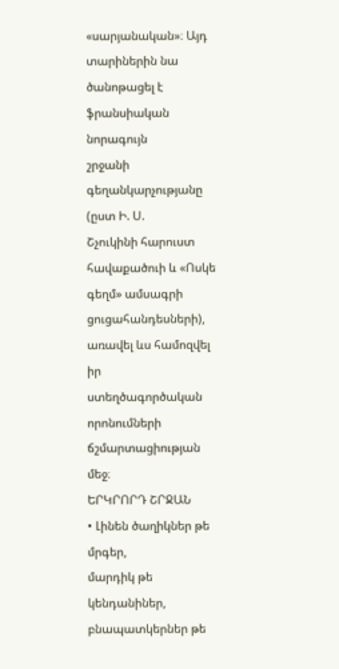«սարյանական»։ Այդ տարիներին նա
ծանոթացել է ֆրանսիական նորագույն
շրջանի գեղանկարչությանը (ըստ Ի. Ս.
Շչուկինի հարուստ հավաքածուի և «Ոսկե
գեղմ» ամսագրի ցուցահանդեսների),
առավել ևս համոզվել իր
ստեղծագործական որոնումների
ճշմարտացիության մեջ։
ԵՐԿՐՈՐԴ ՇՐՋԱՆ
• Լինեն ծաղիկներ թե մրգեր,
մարդիկ թե կենդանիներ,
բնապատկերներ թե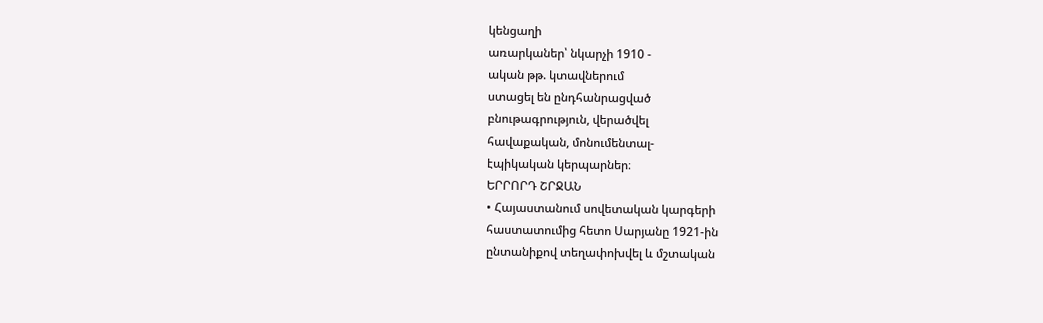կենցաղի
առարկաներ՝ նկարչի 1910 -
ական թթ. կտավներում
ստացել են ընդհանրացված
բնութագրություն, վերածվել
հավաքական, մոնումենտալ-
էպիկական կերպարներ։
ԵՐՐՈՐԴ ՇՐՋԱՆ
• Հայաստանում սովետական կարգերի
հաստատումից հետո Սարյանը 1921-ին
ընտանիքով տեղափոխվել և մշտական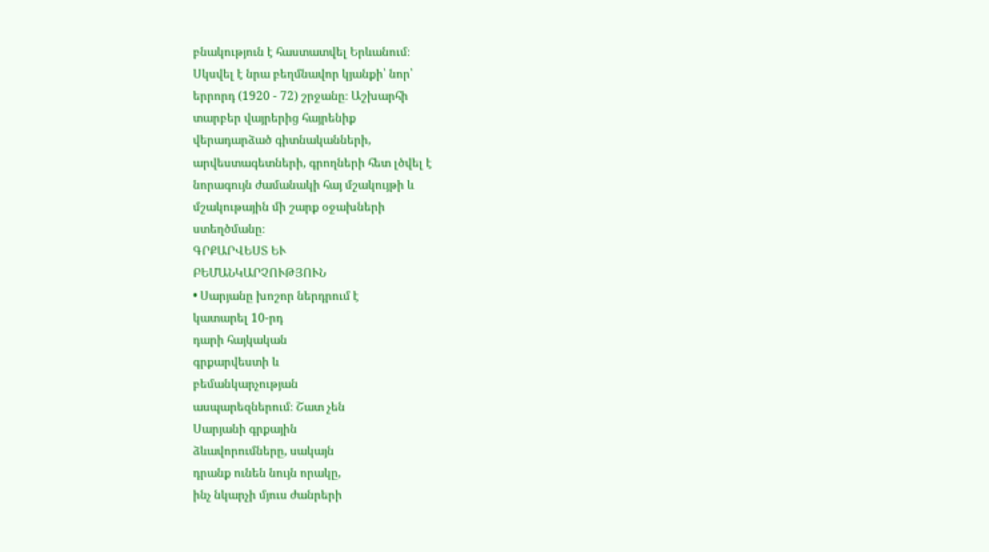բնակություն է հաստատվել Երևանում։
Սկսվել է նրա բեղմնավոր կյանքի՝ նոր՝
երրորդ (1920 - 72) շրջանը։ Աշխարհի
տարբեր վայրերից հայրենիք
վերադարձած գիտնականների,
արվեստագետների, գրողների հետ լծվել է
նորագույն ժամանակի հայ մշակույթի և
մշակութային մի շարք օջախների
ստեղծմանը։
ԳՐՔԱՐՎԵՍՏ ԵՒ
ԲԵՄԱՆԿԱՐՉՈՒԹՅՈՒՆ
• Սարյանը խոշոր ներդրում է
կատարել 10-րդ
դարի հայկական
գրքարվեստի և
բեմանկարչության
ասպարեզներում։ Շատ չեն
Սարյանի գրքային
ձևավորումները, սակայն
դրանք ունեն նույն որակը,
ինչ նկարչի մյուս ժանրերի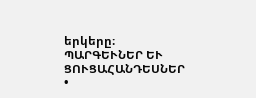երկերը։
ՊԱՐԳԵՒՆԵՐ ԵՒ ՑՈՒՑԱՀԱՆԴԵՍՆԵՐ
•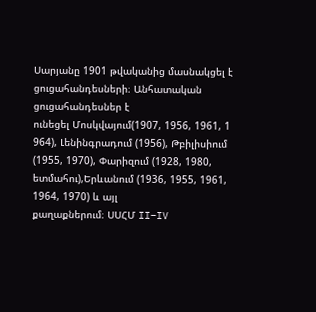Սարյանը 1901 թվականից մասնակցել է
ցուցահանդեսների։ Անհատական
ցուցահանդեսներ է
ունեցել Մոսկվայում(1907, 1956, 1961, 1
964), Լենինգրադում (1956), Թբիլիսիում
(1955, 1970), Փարիզում (1928, 1980,
ետմահու),Երևանում (1936, 1955, 1961,
1964, 1970) և այլ
քաղաքներում։ ՍՍՀՄ II–IV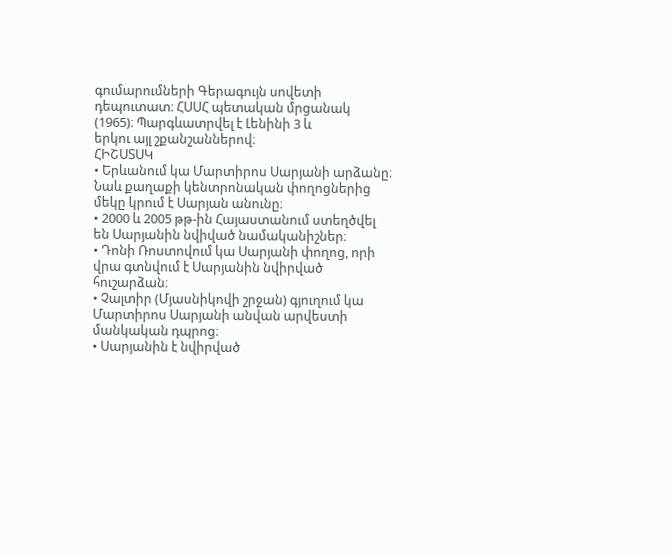գումարումների Գերագույն սովետի
դեպուտատ։ ՀՍՍՀ պետական մրցանակ
(1965)։ Պարգևատրվել է Լենինի 3 և
երկու այլ շքանշաններով։
ՀԻՇՍՏՍԿ
• Երևանում կա Մարտիրոս Սարյանի արձանը։
Նաև քաղաքի կենտրոնական փողոցներից
մեկը կրում է Սարյան անունը։
• 2000 և 2005 թթ-ին Հայաստանում ստեղծվել
են Սարյանին նվիված նամականիշներ։
• Դոնի Ռոստովում կա Սարյանի փողոց, որի
վրա գտնվում է Սարյանին նվիրված
հուշարձան։
• Չալտիր (Մյասնիկովի շրջան) գյուղում կա
Մարտիրոս Սարյանի անվան արվեստի
մանկական դպրոց։
• Սարյանին է նվիրված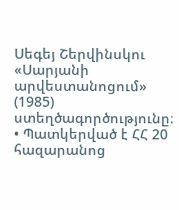Սեգեյ Շերվինսկու
«Սարյանի արվեստանոցում» (1985)
ստեղծագործությունը։
• Պատկերված է ՀՀ 20 հազարանոց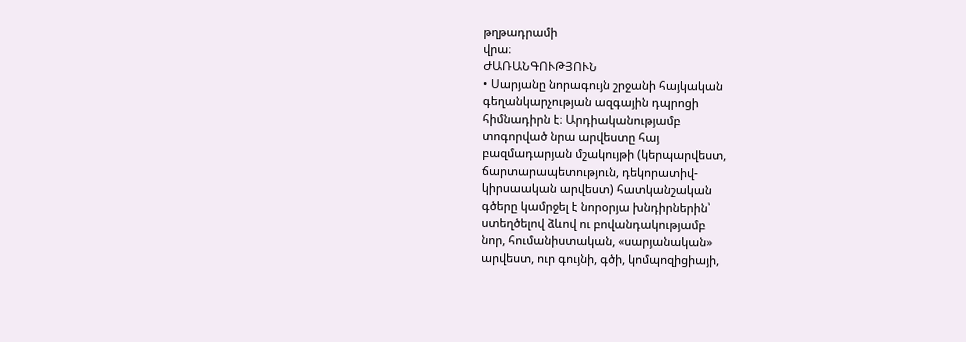թղթադրամի
վրա։
ԺԱՌԱՆԳՈՒԹՅՈՒՆ
• Սարյանը նորագույն շրջանի հայկական
գեղանկարչության ազգային դպրոցի
հիմնադիրն է։ Արդիականությամբ
տոգորված նրա արվեստը հայ
բազմադարյան մշակույթի (կերպարվեստ,
ճարտարապետություն, դեկորատիվ-
կիրսաական արվեստ) հատկանշական
գծերը կամրջել է նորօրյա խնդիրներին՝
ստեղծելով ձևով ու բովանդակությամբ
նոր, հումանիստական, «սարյանական»
արվեստ, ուր գույնի, գծի, կոմպոզիցիայի,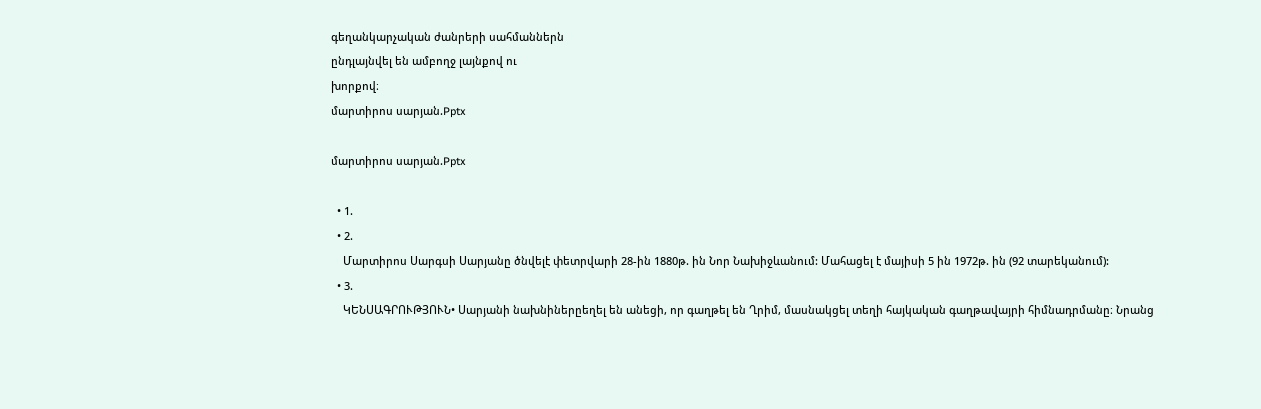գեղանկարչական ժանրերի սահմաններն
ընդլայնվել են ամբողջ լայնքով ու
խորքով։
մարտիրոս սարյան.Pptx

մարտիրոս սարյան.Pptx

  • 1.
  • 2.
    Մարտիրոս Սարգսի Սարյանը ծնվելէ փետրվարի 28-ին 1880թ. ին Նոր Նախիջևանում: Մահացել է մայիսի 5 ին 1972թ. ին (92 տարեկանում):
  • 3.
    ԿԵՆՍԱԳՐՈՒԹՅՈՒՆ• Սարյանի նախնիներըեղել են անեցի, որ գաղթել են Ղրիմ, մասնակցել տեղի հայկական գաղթավայրի հիմնադրմանը։ Նրանց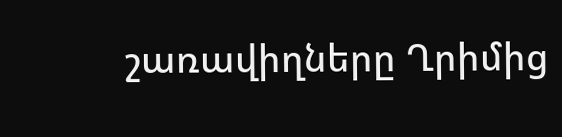շառավիղները Ղրիմից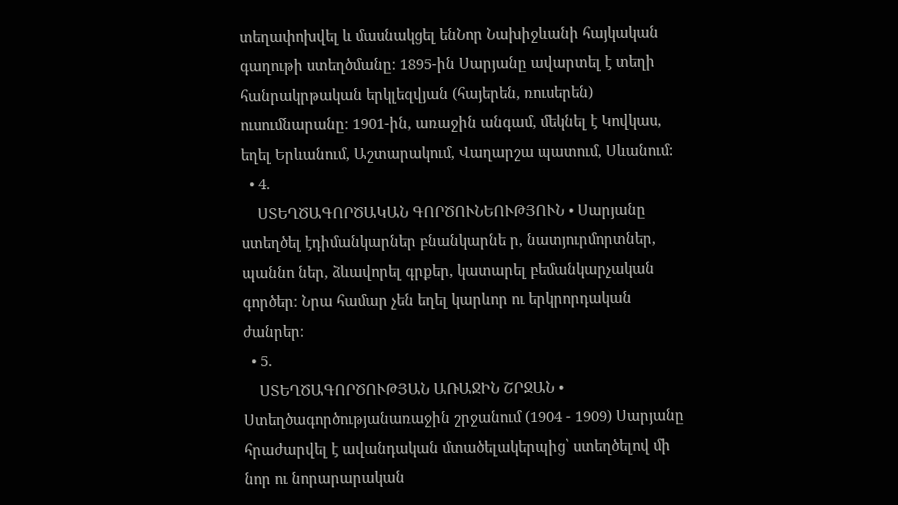տեղափոխվել և մասնակցել ենՆոր Նախիջևանի հայկական գաղութի ստեղծմանը։ 1895-ին Սարյանը ավարտել է տեղի հանրակրթական երկլեզվյան (հայերեն, ռուսերեն) ուսումնարանը։ 1901-ին, առաջին անգամ, մեկնել է Կովկաս, եղել Երևանում, Աշտարակում, Վաղարշա պատում, Սևանում:
  • 4.
    ՍՏԵՂԾԱԳՈՐԾԱԿԱՆ ԳՈՐԾՈՒՆԵՈՒԹՅՈՒՆ • Սարյանը ստեղծել էդիմանկարներ բնանկարնե ր, նատյուրմորտներ, պաննո ներ, ձևավորել գրքեր, կատարել բեմանկարչական գործեր։ Նրա համար չեն եղել կարևոր ու երկրորդական ժանրեր։
  • 5.
    ՍՏԵՂԾԱԳՈՐԾՈՒԹՅԱՆ ԱՌԱՋԻՆ ՇՐՋԱՆ • Ստեղծագործությանառաջին շրջանում (1904 - 1909) Սարյանը հրաժարվել է ավանդական մտածելակերպից՝ ստեղծելով մի նոր ու նորարարական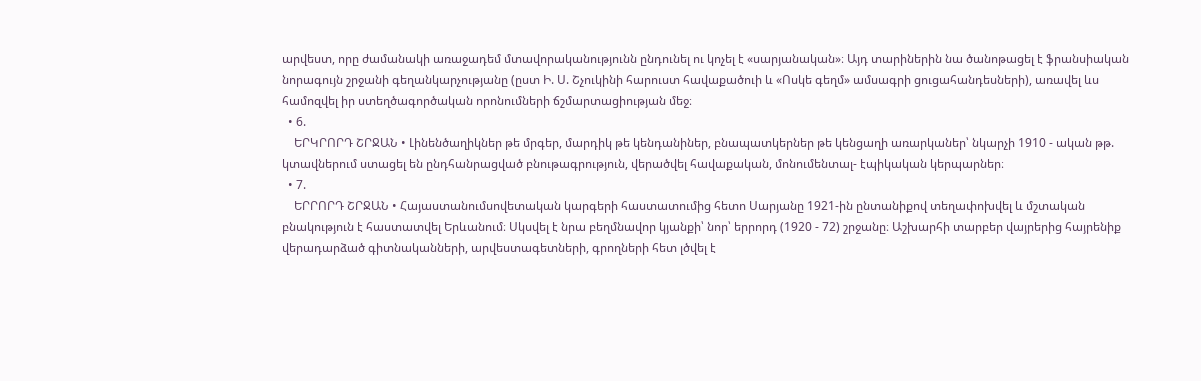արվեստ, որը ժամանակի առաջադեմ մտավորականությունն ընդունել ու կոչել է «սարյանական»։ Այդ տարիներին նա ծանոթացել է ֆրանսիական նորագույն շրջանի գեղանկարչությանը (ըստ Ի. Ս. Շչուկինի հարուստ հավաքածուի և «Ոսկե գեղմ» ամսագրի ցուցահանդեսների), առավել ևս համոզվել իր ստեղծագործական որոնումների ճշմարտացիության մեջ։
  • 6.
    ԵՐԿՐՈՐԴ ՇՐՋԱՆ • Լինենծաղիկներ թե մրգեր, մարդիկ թե կենդանիներ, բնապատկերներ թե կենցաղի առարկաներ՝ նկարչի 1910 - ական թթ. կտավներում ստացել են ընդհանրացված բնութագրություն, վերածվել հավաքական, մոնումենտալ- էպիկական կերպարներ։
  • 7.
    ԵՐՐՈՐԴ ՇՐՋԱՆ • Հայաստանումսովետական կարգերի հաստատումից հետո Սարյանը 1921-ին ընտանիքով տեղափոխվել և մշտական բնակություն է հաստատվել Երևանում։ Սկսվել է նրա բեղմնավոր կյանքի՝ նոր՝ երրորդ (1920 - 72) շրջանը։ Աշխարհի տարբեր վայրերից հայրենիք վերադարձած գիտնականների, արվեստագետների, գրողների հետ լծվել է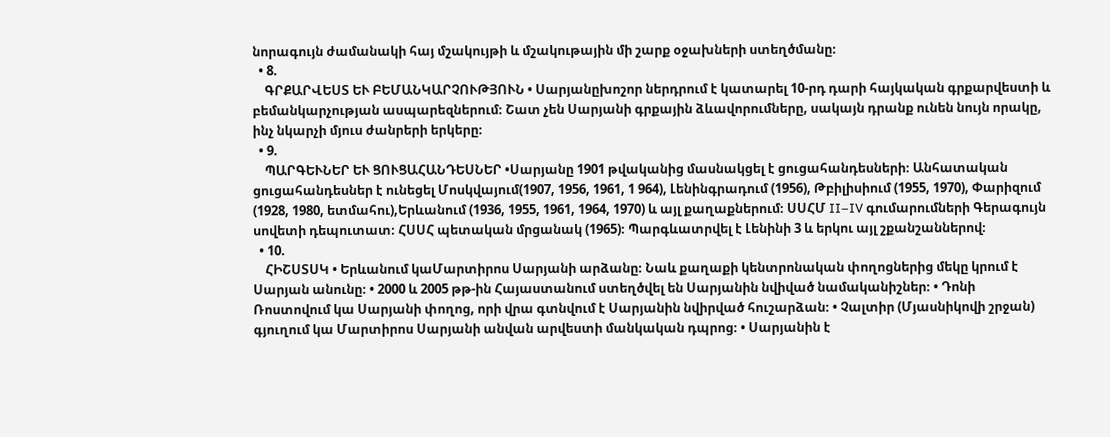նորագույն ժամանակի հայ մշակույթի և մշակութային մի շարք օջախների ստեղծմանը։
  • 8.
    ԳՐՔԱՐՎԵՍՏ ԵՒ ԲԵՄԱՆԿԱՐՉՈՒԹՅՈՒՆ • Սարյանըխոշոր ներդրում է կատարել 10-րդ դարի հայկական գրքարվեստի և բեմանկարչության ասպարեզներում։ Շատ չեն Սարյանի գրքային ձևավորումները, սակայն դրանք ունեն նույն որակը, ինչ նկարչի մյուս ժանրերի երկերը։
  • 9.
    ՊԱՐԳԵՒՆԵՐ ԵՒ ՑՈՒՑԱՀԱՆԴԵՍՆԵՐ •Սարյանը 1901 թվականից մասնակցել է ցուցահանդեսների։ Անհատական ցուցահանդեսներ է ունեցել Մոսկվայում(1907, 1956, 1961, 1 964), Լենինգրադում (1956), Թբիլիսիում (1955, 1970), Փարիզում (1928, 1980, ետմահու),Երևանում (1936, 1955, 1961, 1964, 1970) և այլ քաղաքներում։ ՍՍՀՄ II–IV գումարումների Գերագույն սովետի դեպուտատ։ ՀՍՍՀ պետական մրցանակ (1965)։ Պարգևատրվել է Լենինի 3 և երկու այլ շքանշաններով։
  • 10.
    ՀԻՇՍՏՍԿ • Երևանում կաՄարտիրոս Սարյանի արձանը։ Նաև քաղաքի կենտրոնական փողոցներից մեկը կրում է Սարյան անունը։ • 2000 և 2005 թթ-ին Հայաստանում ստեղծվել են Սարյանին նվիված նամականիշներ։ • Դոնի Ռոստովում կա Սարյանի փողոց, որի վրա գտնվում է Սարյանին նվիրված հուշարձան։ • Չալտիր (Մյասնիկովի շրջան) գյուղում կա Մարտիրոս Սարյանի անվան արվեստի մանկական դպրոց։ • Սարյանին է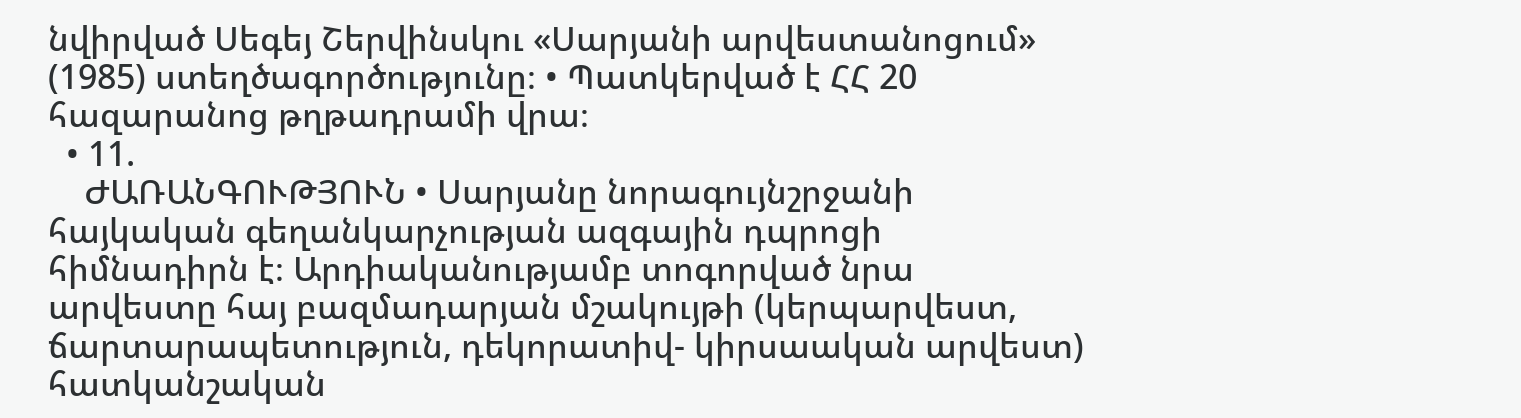նվիրված Սեգեյ Շերվինսկու «Սարյանի արվեստանոցում» (1985) ստեղծագործությունը։ • Պատկերված է ՀՀ 20 հազարանոց թղթադրամի վրա։
  • 11.
    ԺԱՌԱՆԳՈՒԹՅՈՒՆ • Սարյանը նորագույնշրջանի հայկական գեղանկարչության ազգային դպրոցի հիմնադիրն է։ Արդիականությամբ տոգորված նրա արվեստը հայ բազմադարյան մշակույթի (կերպարվեստ, ճարտարապետություն, դեկորատիվ- կիրսաական արվեստ) հատկանշական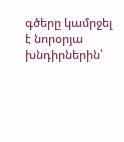գծերը կամրջել է նորօրյա խնդիրներին՝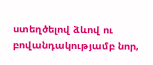ստեղծելով ձևով ու բովանդակությամբ նոր,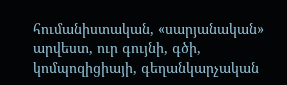հումանիստական, «սարյանական» արվեստ, ուր գույնի, գծի, կոմպոզիցիայի, գեղանկարչական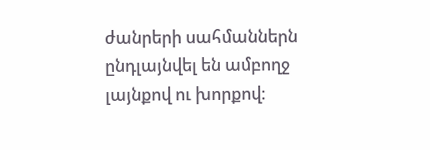ժանրերի սահմաններն ընդլայնվել են ամբողջ լայնքով ու խորքով։